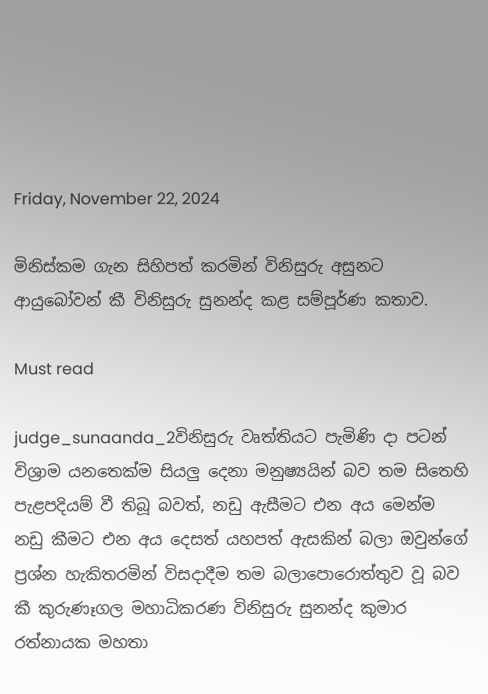Friday, November 22, 2024

මිනිස්කම ගැන සිහිපත් කරමින් විනිසුරු අසුනට ආයුබෝවන් කී විනිසුරු සුනන්ද කළ සම්පූර්ණ කතාව.

Must read

judge_sunaanda_2විනිසුරු වෘත්තියට පැමිණි දා පටන් විශ්‍රාම යනතෙක්ම සියලු දෙනා මනුෂ්‍යයින් බව තම සිතෙහි පැළපදියම් වී තිබූ බවත්, නඩු ඇසීමට එන අය මෙන්ම නඩු කීමට එන අය දෙසත් යහපත් ඇසකින් බලා ඔවුන්ගේ ප්‍රශ්න හැකිතරමින් විසදාදීම තම බලාපොරොත්තුව වූ බව කී කුරුණෑගල මහාධිකරණ විනිසුරු සුනන්ද කුමාර රත්නායක මහතා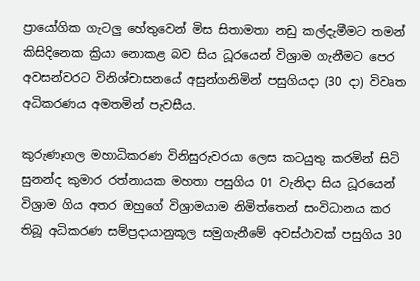ප්‍රායෝගික ගැටලු හේතුවෙන් මිස සිතාමතා නඩු කල්දැමීමට තමන් කිසිදිනෙක ක්‍රියා නොකළ බව සිය ධූරයෙන් විශ්‍රාම ගැනීමට පෙර අවසන්වරට විනිශ්චාසනයේ අසුන්ගනිමින් පසුගියදා (30 දා) විවෘත අධිකරණය අමතමින් පැවසීය.

කුරුණෑගල මහාධිකරණ විනිසුරුවරයා ලෙස කටයුතු කරමින් සිටි සුනන්ද කුමාර රත්නායක මහතා පසුගිය 01 වැනිදා සිය ධූරයෙන් විශ්‍රාම ගිය අතර ඔහුගේ විශ්‍රාමයාම නිමිත්තෙන් සංවිධානය කර තිබූ අධිකරණ සම්ප්‍රදායානුකූල සමුගැනීමේ අවස්ථාවක් පසුගිය 30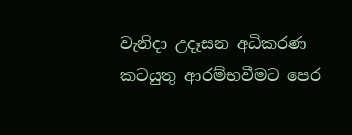වැනිදා උදෑසන අධිකරණ කටයුතු ආරම්භවීමට පෙර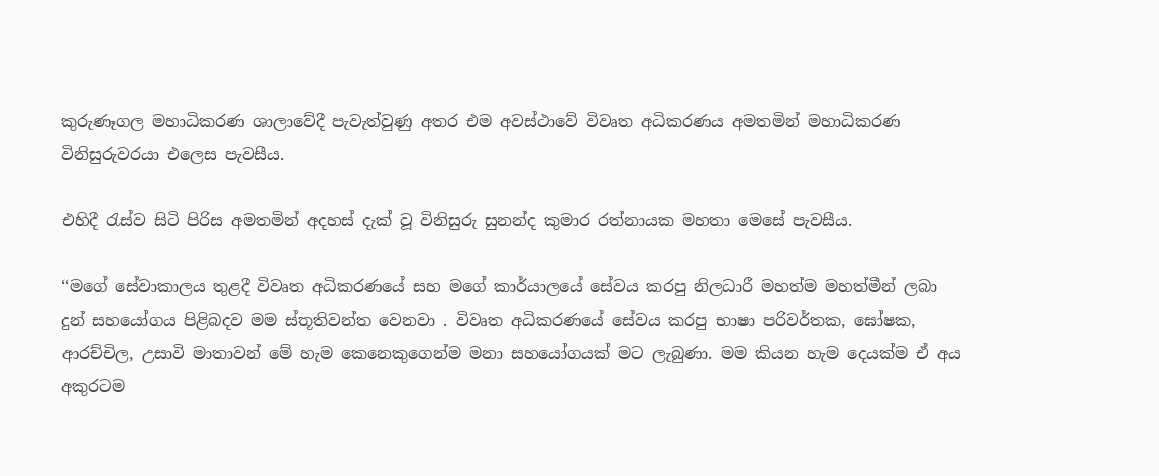කුරුණෑගල මහාධිකරණ ශාලාවේදී පැවැත්වුණු අතර එම අවස්ථාවේ විවෘත අධිකරණය අමතමින් මහාධිකරණ විනිසුරුවරයා එලෙස පැවසීය.

එහිදී රැස්ව සිටි පිරිස අමතමින් අදහස් දැක් වූ විනිසුරු සුනන්ද කුමාර රත්නායක මහතා මෙසේ පැවසීය.

‘‘මගේ සේවාකාලය තුළදී විවෘත අධිකරණයේ සහ මගේ කාර්යාලයේ සේවය කරපු නිලධාරී මහත්ම මහත්මීන් ලබා දුන් සහයෝගය පිළිබදව මම ස්තූතිවන්ත වෙනවා . විවෘත අධිකරණයේ සේවය කරපු භාෂා පරිවර්තක, ඝෝෂක, ආරච්චිල, උසාවි මාතාවන් මේ හැම කෙනෙකුගෙන්ම මනා සහයෝගයක් මට ලැබුණා. මම කියන හැම දෙයක්ම ඒ අය අකුරටම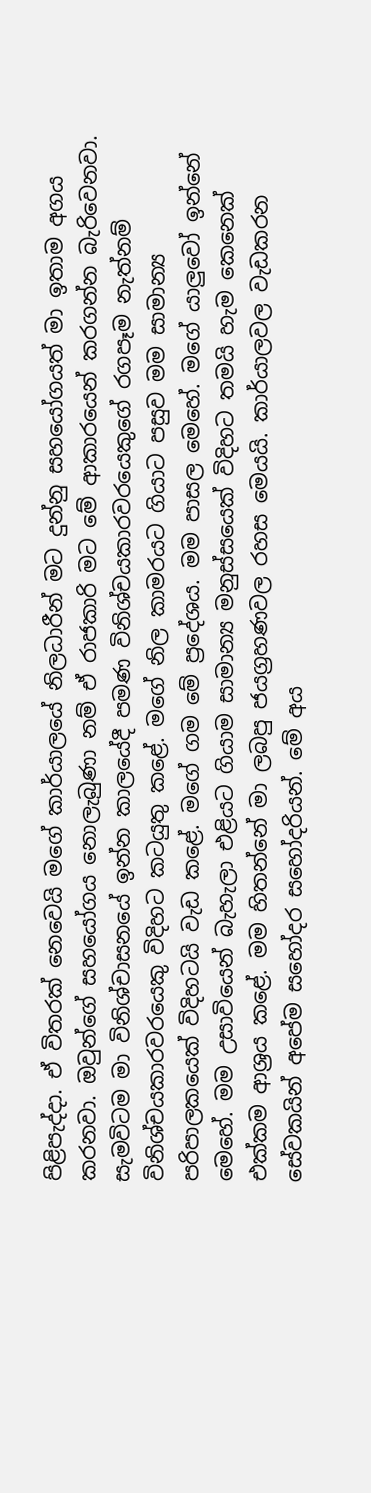පිළිපැද්දා. ඒ විතරක් නෙවෙයි මගේ කාර්යාලයේ නිලධාරීන් මට දුන්නු සහයෝගයත් මා ඉතාම අගය කරනවා. ඔවුන්ගේ සහයෝගය නොලැබුණා නම් ඒ රාජකාරි මට මේ ආකාරයෙන් කරගන්න බැරිවෙනවා. සැමවිටම මා විනිශ්චාසනයේ ඉන්න කාලයේදී පමණ විනිශ්චයකාරවරයෙකුගේ රගපෑම නැත්නම් විනිශ්චයකාරවරයෙකු විදිහට කටයුතු කළේ. මගේ නිල කාමරයට ගියාට පසුව මම සාමාන්‍ය පරිපාලකයෙක් විදිහටයි වැඩ කළේ. මගේ ගම මේ ප්‍රදේශය. මම පාසල මෙහේ. මගේ යාලුවෝ ඉන්නේ මෙහේ. මම උසාවියෙන් බැහැලා එළියට ගියාම සාමාන්‍ය මනුස්සයෙක් විදිහට තමයි හැම කෙනෙක් එක්කම ආශ්‍රය කළේ. මම හිතන්නේ මා ලබපු ජයග්‍රහණවල රහස මෙයයි. කාර්යාලවල වැඩකරන සේවකයින් අපේම සහෝදර සහෝදරියන්. මේ අය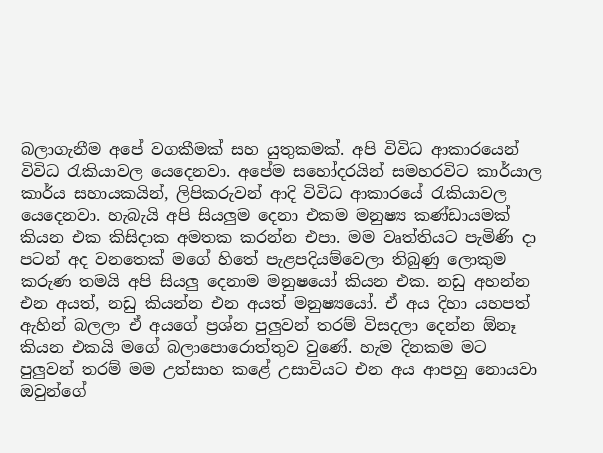බලාගැනීම අපේ වගකීමක් සහ යුතුකමක්. අපි විවිධ ආකාරයෙන් විවිධ රැකියාවල යෙදෙනවා. අපේම සහෝදරයින් සමහරවිට කාර්යාල කාර්ය සහායකයින්, ලිපිකරුවන් ආදි විවිධ ආකාරයේ රැකියාවල යෙදෙනවා. හැබැයි අපි සියලුම දෙනා එකම මනුෂ්‍ය කණ්ඩායමක් කියන එක කිසිදාක අමතක කරන්න එපා. මම වෘත්තියට පැමිණි දා පටන් අද වනතෙක් මගේ හිතේ පැළපදියම්වෙලා තිබුණු ලොකුම කරුණ තමයි අපි සියලු දෙනාම මනුෂයෝ කියන එක. නඩු අහන්න එන අයත්, නඩු කියන්න එන අයත් මනුෂ්‍යයෝ. ඒ අය දිහා යහපත් ඇහින් බලලා ඒ අයගේ ප්‍රශ්න පුලුවන් තරම් විසදලා දෙන්න ඕනෑ කියන එකයි මගේ බලාපොරොත්තුව වුණේ. හැම දිනකම මට පුලුවන් තරම් මම උත්සාහ කළේ උසාවියට එන අය ආපහු නොයවා ඔවුන්ගේ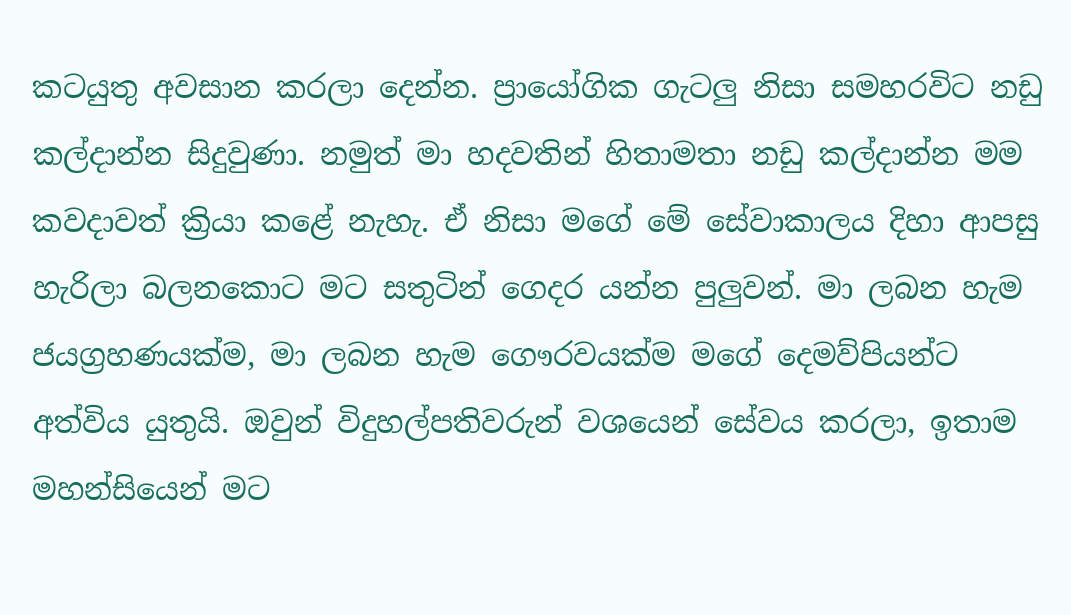කටයුතු අවසාන කරලා දෙන්න. ප්‍රායෝගික ගැටලු නිසා සමහරවිට නඩු කල්දාන්න සිදුවුණා. නමුත් මා හදවතින් හිතාමතා නඩු කල්දාන්න මම කවදාවත් ක්‍රියා කළේ නැහැ. ඒ නිසා මගේ මේ සේවාකාලය දිහා ආපසු හැරිලා බලනකොට මට සතුටින් ගෙදර යන්න පුලුවන්. මා ලබන හැම ජයග්‍රහණයක්ම, මා ලබන හැම ගෞරවයක්ම මගේ දෙමව්පියන්ට අත්විය යුතුයි. ඔවුන් විදුහල්පතිවරුන් වශයෙන් සේවය කරලා, ඉතාම මහන්සියෙන් මට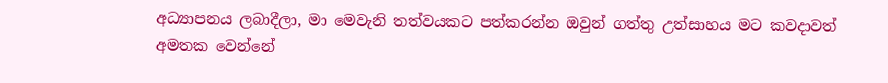අධ්‍යාපනය ලබාදීලා, මා මෙවැනි තත්වයකට පත්කරන්න ඔවුන් ගත්තු උත්සාහය මට කවදාවත් අමතක වෙන්නේ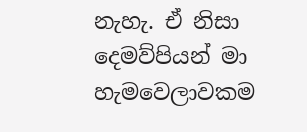නැහැ. ඒ නිසා දෙමව්පියන් මා හැමවෙලාවකම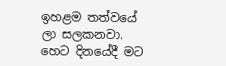ඉහළම තත්වයේ ලා සලකනවා. හෙට දිනයේදී මට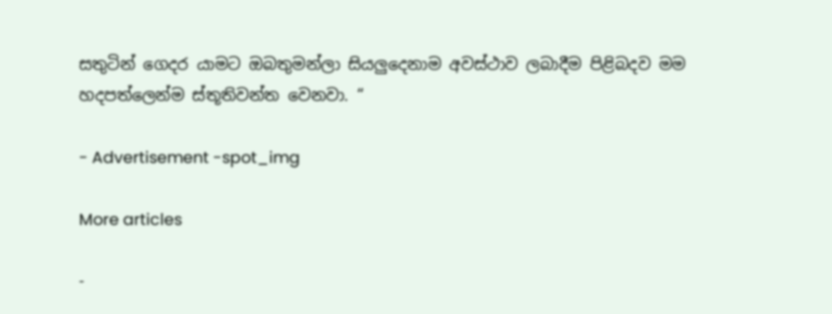සතුටින් ගෙදර යාමට ඔබතුමන්ලා සියලුදෙනාම අවස්ථාව ලබාදීම පිළිබදව මම හදපත්ලෙන්ම ස්තූතිවන්ත වෙනවා. “

- Advertisement -spot_img

More articles

-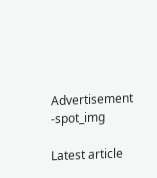Advertisement -spot_img

Latest article